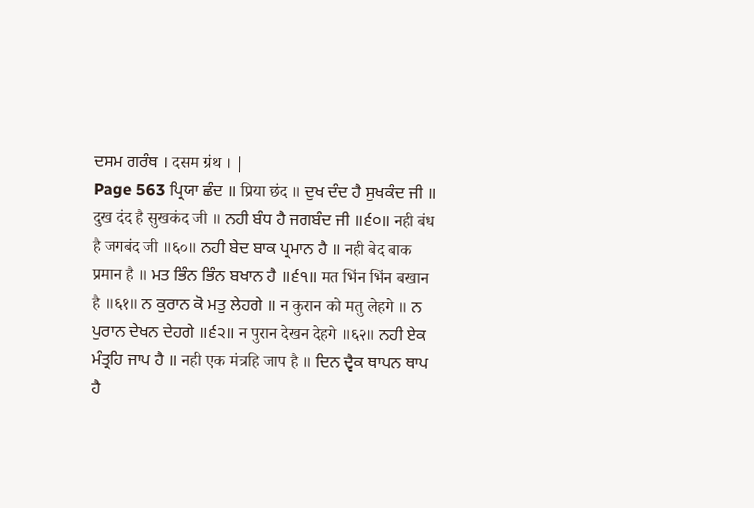ਦਸਮ ਗਰੰਥ । दसम ग्रंथ । |
Page 563 ਪ੍ਰਿਯਾ ਛੰਦ ॥ प्रिया छंद ॥ ਦੁਖ ਦੰਦ ਹੈ ਸੁਖਕੰਦ ਜੀ ॥ दुख दंद है सुखकंद जी ॥ ਨਹੀ ਬੰਧ ਹੈ ਜਗਬੰਦ ਜੀ ॥੬੦॥ नही बंध है जगबंद जी ॥६०॥ ਨਹੀ ਬੇਦ ਬਾਕ ਪ੍ਰਮਾਨ ਹੈ ॥ नही बेद बाक प्रमान है ॥ ਮਤ ਭਿੰਨ ਭਿੰਨ ਬਖਾਨ ਹੈ ॥੬੧॥ मत भिंन भिंन बखान है ॥६१॥ ਨ ਕੁਰਾਨ ਕੋ ਮਤੁ ਲੇਹਗੇ ॥ न कुरान को मतु लेहगे ॥ ਨ ਪੁਰਾਨ ਦੇਖਨ ਦੇਹਗੇ ॥੬੨॥ न पुरान देखन देहगे ॥६२॥ ਨਹੀ ਏਕ ਮੰਤ੍ਰਹਿ ਜਾਪ ਹੈ ॥ नही एक मंत्रहि जाप है ॥ ਦਿਨ ਦ੍ਵੈਕ ਥਾਪਨ ਥਾਪ ਹੈ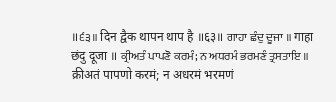॥੬੩॥ दिन द्वैक थापन थाप है ॥६३॥ ਗਾਹਾ ਛੰਦੁ ਦੂਜਾ ॥ गाहा छंदु दूजा ॥ ਕ੍ਰੀਅਤੰ ਪਾਪਣੋ ਕਰਮੰ; ਨ ਅਧਰਮੰ ਭਰਮਣੰ ਤ੍ਰਸਤਾਇ ॥ क्रीअतं पापणो करमं; न अधरमं भरमणं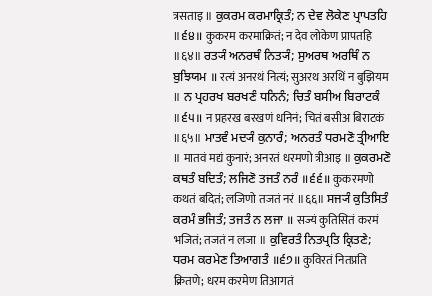त्रसताइ ॥ ਕੁਕਰਮ ਕਰਮਾਕ੍ਰਿਤੰ; ਨ ਦੇਵ ਲੋਕੇਣ ਪ੍ਰਾਪਤਹਿ ॥੬੪॥ कुकरम करमाक्रितं; न देव लोकेण प्रापतहि ॥६४॥ ਰਤ੍ਯੰ ਅਨਰਥੰ ਨਿਤ੍ਯੰ; ਸੁਅਰਥ ਅਰਥਿੰ ਨ ਬੁਝਿਯਮ ॥ रत्यं अनरथं नित्यं; सुअरथ अरथिं न बुझियम ॥ ਨ ਪ੍ਰਹਰਖ ਬਰਖਣੰ ਧਨਿਨੰ; ਚਿਤੰ ਬਸੀਅ ਬਿਰਾਟਕੰ ॥੬੫॥ न प्रहरख बरखणं धनिनं; चितं बसीअ बिराटकं ॥६५॥ ਮਾਤਵੰ ਮਦ੍ਯੰ ਕੁਨਾਰੰ; ਅਨਰਤੰ ਧਰਮਣੋ ਤ੍ਰੀਆਇ ॥ मातवं मद्यं कुनारं; अनरतं धरमणो त्रीआइ ॥ ਕੁਕਰਮਣੋ ਕਥਤੰ ਬਦਿਤੰ; ਲਜਿਣੋ ਤਜਤੰ ਨਰੰ ॥੬੬॥ कुकरमणो कथतं बदितं; लजिणो तजतं नरं ॥६६॥ ਸਜ੍ਯੰ ਕੁਤਿਸਿਤੰ ਕਰਮੰ ਭਜਿਤੰ; ਤਜਤੰ ਨ ਲਜਾ ॥ सज्यं कुतिसितं करमं भजितं; तजतं न लजा ॥ ਕੁਵਿਰਤੰ ਨਿਤਪ੍ਰਤਿ ਕ੍ਰਿਤਣੇ; ਧਰਮ ਕਰਮੇਣ ਤਿਆਗਤੰ ॥੬੭॥ कुविरतं नितप्रति क्रितणे; धरम करमेण तिआगतं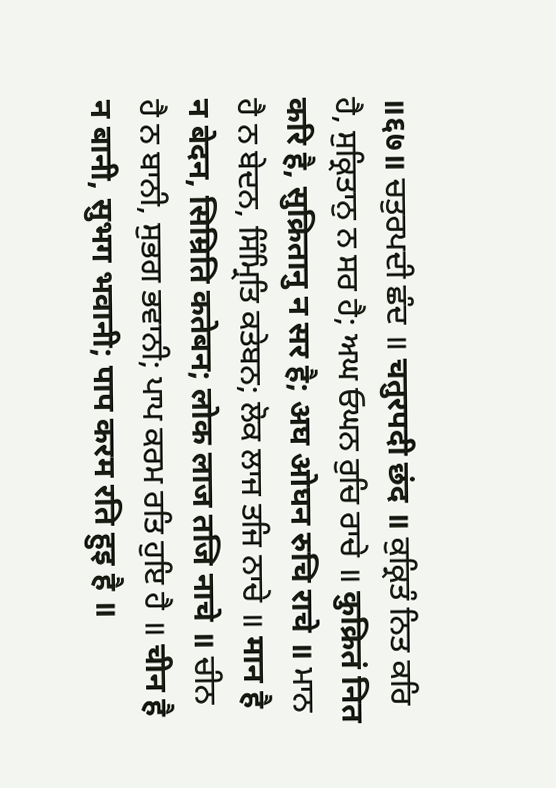॥६७॥ ਚਤੁਰਪਦੀ ਛੰਦ ॥ चतुरपदी छंद ॥ ਕੁਕ੍ਰਿਤੰ ਨਿਤ ਕਰਿ ਹੈ, ਸੁਕ੍ਰਿਤਾਨੁ ਨ ਸਰ ਹੈ; ਅਘ ਓਘਨ ਰੁਚਿ ਰਾਚੇ ॥ कुक्रितं नित करि है, सुक्रितानु न सर है; अघ ओघन रुचि राचे ॥ ਮਾਨ ਹੈ ਨ ਬੇਦਨ, ਸਿੰਮ੍ਰਿਤਿ ਕਤੇਬਨ; ਲੋਕ ਲਾਜ ਤਜਿ ਨਾਚੇ ॥ मान है न बेदन, सिम्रिति कतेबन; लोक लाज तजि नाचे ॥ ਚੀਨ ਹੈ ਨ ਬਾਨੀ, ਸੁਭਗ ਭਵਾਨੀ; ਪਾਪ ਕਰਮ ਰਤਿ ਹੁਇ ਹੈ ॥ चीन है न बानी, सुभग भवानी; पाप करम रति हुइ है ॥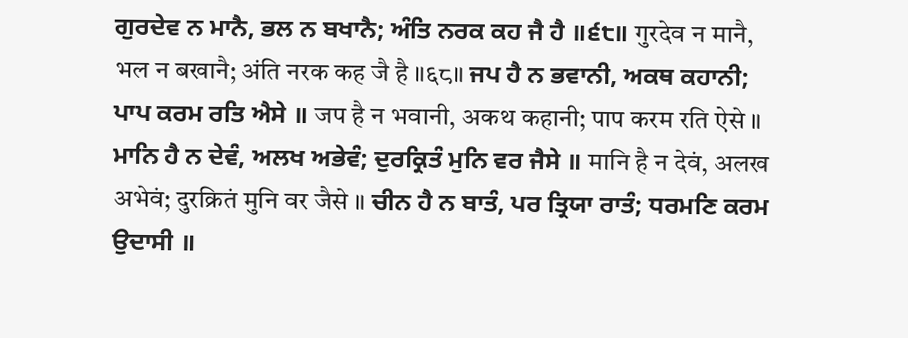ਗੁਰਦੇਵ ਨ ਮਾਨੈ, ਭਲ ਨ ਬਖਾਨੈ; ਅੰਤਿ ਨਰਕ ਕਹ ਜੈ ਹੈ ॥੬੮॥ गुरदेव न मानै, भल न बखानै; अंति नरक कह जै है ॥६८॥ ਜਪ ਹੈ ਨ ਭਵਾਨੀ, ਅਕਥ ਕਹਾਨੀ; ਪਾਪ ਕਰਮ ਰਤਿ ਐਸੇ ॥ जप है न भवानी, अकथ कहानी; पाप करम रति ऐसे ॥ ਮਾਨਿ ਹੈ ਨ ਦੇਵੰ, ਅਲਖ ਅਭੇਵੰ; ਦੁਰਕ੍ਰਿਤੰ ਮੁਨਿ ਵਰ ਜੈਸੇ ॥ मानि है न देवं, अलख अभेवं; दुरक्रितं मुनि वर जैसे ॥ ਚੀਨ ਹੈ ਨ ਬਾਤੰ, ਪਰ ਤ੍ਰਿਯਾ ਰਾਤੰ; ਧਰਮਣਿ ਕਰਮ ਉਦਾਸੀ ॥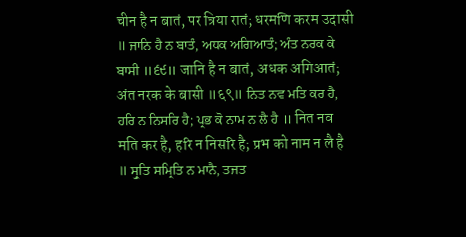चीन है न बातं, पर त्रिया रातं; धरमणि करम उदासी ॥ ਜਾਨਿ ਹੈ ਨ ਬਾਤੰ, ਅਧਕ ਅਗਿਆਤੰ; ਅੰਤ ਨਰਕ ਕੇ ਬਾਸੀ ॥੬੯॥ जानि है न बातं, अधक अगिआतं; अंत नरक के बासी ॥६९॥ ਨਿਤ ਨਵ ਮਤਿ ਕਰ ਹੈ, ਹਰਿ ਨ ਨਿਸਰਿ ਹੈ; ਪ੍ਰਭ ਕੋ ਨਾਮ ਨ ਲੈ ਹੈ ॥ नित नव मति कर है, हरि न निसरि है; प्रभ को नाम न लै है ॥ ਸ੍ਰੁਤਿ ਸਮ੍ਰਿਤਿ ਨ ਮਾਨੈ, ਤਜਤ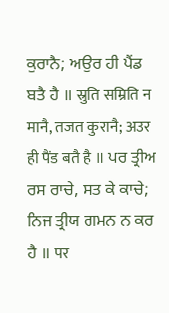ਕੁਰਾਨੈ; ਅਉਰ ਹੀ ਪੈਂਡ ਬਤੈ ਹੈ ॥ स्रुति सम्रिति न मानै, तजत कुरानै; अउर ही पैंड बतै है ॥ ਪਰ ਤ੍ਰੀਅ ਰਸ ਰਾਚੇ, ਸਤ ਕੇ ਕਾਚੇ; ਨਿਜ ਤ੍ਰੀਯ ਗਮਨ ਨ ਕਰ ਹੈ ॥ पर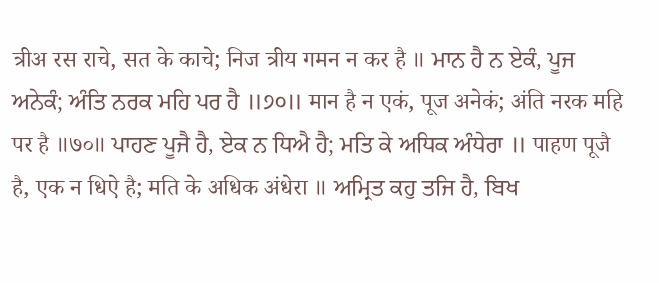त्रीअ रस राचे, सत के काचे; निज त्रीय गमन न कर है ॥ ਮਾਨ ਹੈ ਨ ਏਕੰ, ਪੂਜ ਅਨੇਕੰ; ਅੰਤਿ ਨਰਕ ਮਹਿ ਪਰ ਹੈ ॥੭੦॥ मान है न एकं, पूज अनेकं; अंति नरक महि पर है ॥७०॥ ਪਾਹਣ ਪੂਜੈ ਹੈ, ਏਕ ਨ ਧਿਐ ਹੈ; ਮਤਿ ਕੇ ਅਧਿਕ ਅੰਧੇਰਾ ॥ पाहण पूजै है, एक न धिऐ है; मति के अधिक अंधेरा ॥ ਅਮ੍ਰਿਤ ਕਹੁ ਤਜਿ ਹੈ, ਬਿਖ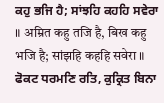ਕਹੁ ਭਜਿ ਹੈ; ਸਾਂਝਹਿ ਕਹਹਿ ਸਵੇਰਾ ॥ अम्रित कहु तजि है, बिख कहु भजि है; सांझहि कहहि सवेरा ॥ ਫੋਕਟ ਧਰਮਣਿ ਰਤਿ, ਕੁਕ੍ਰਿਤ ਬਿਨਾ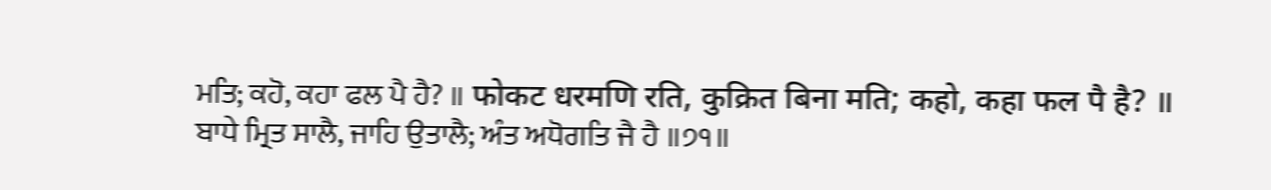ਮਤਿ; ਕਹੋ, ਕਹਾ ਫਲ ਪੈ ਹੈ? ॥ फोकट धरमणि रति, कुक्रित बिना मति; कहो, कहा फल पै है? ॥ ਬਾਧੇ ਮ੍ਰਿਤ ਸਾਲੈ, ਜਾਹਿ ਉਤਾਲੈ; ਅੰਤ ਅਧੋਗਤਿ ਜੈ ਹੈ ॥੭੧॥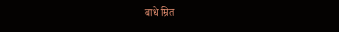बाधे म्रित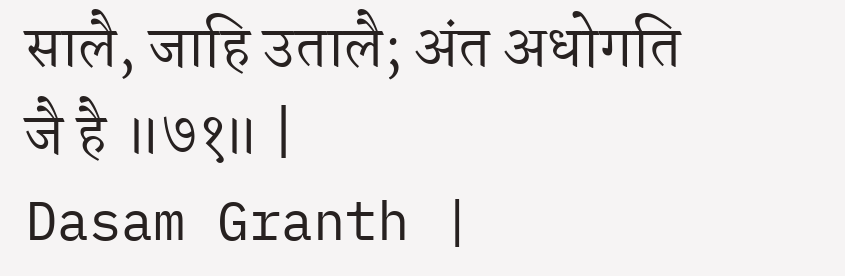सालै, जाहि उतालै; अंत अधोगति जै है ॥७१॥ |
Dasam Granth |